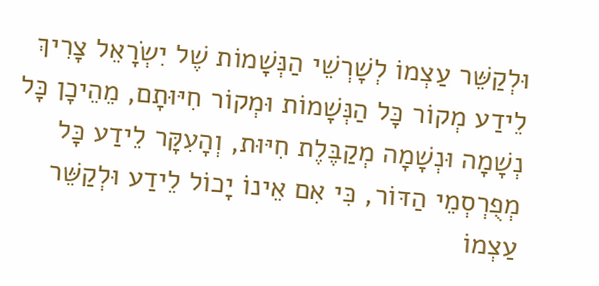וּלְקַשֵּׁר עַצְמוֹ לְשָׁרְשֵׁי הַנְּשָׁמוֹת שֶׁל יִשְׂרָאֵל צָרִיךְ לֵידַע מְקוֹר כָּל הַנְּשָׁמוֹת וּמְקוֹר חִיּוּתָם, מֵהֵיכָן כָּל נְשָׁמָה וּנְשָׁמָה מְקַבֶּלֶת חִיּוּת, וְהָעִקָּר לֵידַע כָּל מְפֻרְסְמֵי הַדּוֹר, כִּי אִם אֵינוֹ יָכוֹל לֵידַע וּלְקַשֵּׁר עַצְמוֹ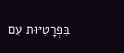בִּפְרָטִיּוּת עִם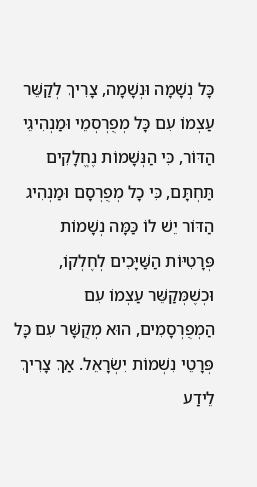כָּל נְשָׁמָה וּנְשָׁמָה, צָרִיךְ לְקַשֵּׁר עַצְמוֹ עִם כָּל מְפֻרְסְמֵי וּמַנְהִיגֵי הַדּוֹר, כִּי הַנְּשָׁמוֹת נֶחֱלָקִים תַּחְתָּם, כִּי כָל מְפֻרְסָם וּמַנְהִיג הַדּוֹר יֵשׁ לוֹ כַּמָּה נְשָׁמוֹת פְּרָטִיּוֹת הַשַּׁיָּכִים לְחֶלְקוֹ, וּכְשֶׁמְּקַשֵּׁר עַצְמוֹ עִם הַמְפֻרְסָמִים, הוּא מְקֻשָּׁר עִם כָּל פְּרָטֵי נִשְׁמוֹת יִשְׂרָאֵל. אַךְ צָרִיךְ לֵידַע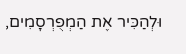וּלְהַכִּיר אֶת הַמְפֻרְסָמִים,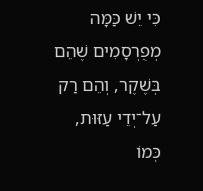כִּי יֵשׁ כַּמָּה מְפֻרְסָמִים שֶׁהֵם בְּשֶׁקֶר, וְהֵם רַק עַל־יְדֵי עַזּוּת, כְּמוֹ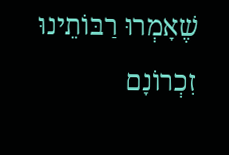שֶׁאָמְרוּ רַבּוֹתֵינוּ זִכְרוֹנָם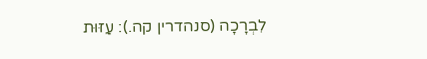לִבְרָכָה (סנהדרין קה.): עַזּוּת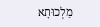מַלְכוּתָא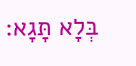בְּלָא תָּגָא: